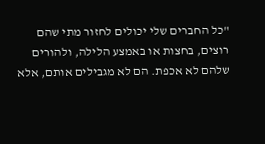"כל החברים שלי יכולים לחזור מתי שהם רוצים, בחצות או באמצע הלילה, ולהורים שלהם לא אכפת. הם לא מגבילים אותם, אלא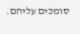סומכים עליהם.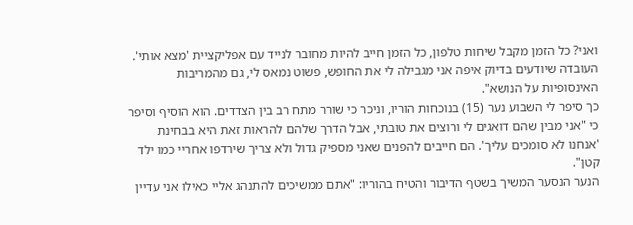ואני? כל הזמן מקבל שיחות טלפון, כל הזמן חייב להיות מחובר לנייד עם אפליקציית 'מצא אותי'. העובדה שיודעים בדיוק איפה אני מגבילה לי את החופש, פשוט נמאס לי, גם מהמריבות האינסופיות על הנושא".
כך סיפר לי השבוע נער (15) בנוכחות הוריו, וניכר כי שורר מתח רב בין הצדדים. הוא הוסיף וסיפר כי "אני מבין שהם דואגים לי ורוצים את טובתי, אבל הדרך שלהם להראות זאת היא בבחינת 'אנחנו לא סומכים עליך'. הם חייבים להפנים שאני מספיק גדול ולא צריך שירדפו אחריי כמו ילד קטן".
הנער הנסער המשיך בשטף הדיבור והטיח בהוריו: "אתם ממשיכים להתנהג אליי כאילו אני עדיין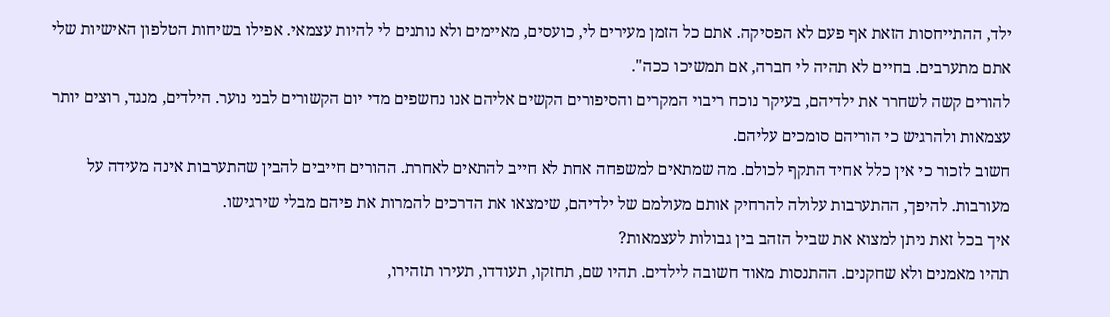ילד, ההתייחסות הזאת אף פעם לא הפסיקה. אתם כל הזמן מעירים לי, כועסים, מאיימים ולא נותנים לי להיות עצמאי. אפילו בשיחות הטלפון האישיות שלי אתם מתערבים. בחיים לא תהיה לי חברה, אם תמשיכו ככה".
להורים קשה לשחרר את ילדיהם, בעיקר נוכח ריבוי המקרים והסיפורים הקשים אליהם אנו נחשפים מדי יום הקשורים לבני נוער. הילדים, מנגד, רוצים יותר עצמאות ולהרגיש כי הוריהם סומכים עליהם.
חשוב לזכור כי אין כלל אחיד התקף לכולם. מה שמתאים למשפחה אחת לא חייב להתאים לאחרת. ההורים חייבים להבין שהתערבות אינה מעידה על מעורבות. להיפך, ההתערבות עלולה להרחיק אותם מעולמם של ילדיהם, שימצאו את הדרכים להמרות את פיהם מבלי שירגישו.
איך בכל זאת ניתן למצוא את שביל הזהב בין גבולות לעצמאות?
תהיו מאמנים ולא שחקנים. ההתנסות מאוד חשובה לילדים. תהיו שם, תחזקו, תעודדו, תעירו תזהירו,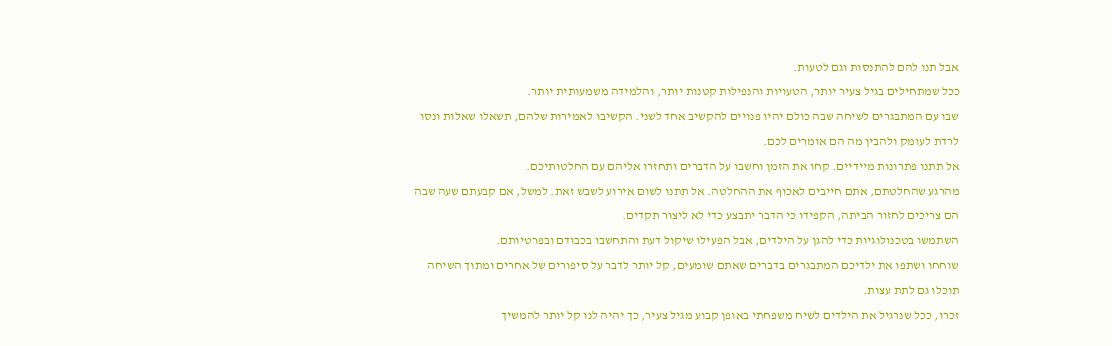אבל תנו להם להתנסות וגם לטעות.
ככל שמתחילים בגיל צעיר יותר, הטעויות והנפילות קטנות יותר, והלמידה משמעותית יותר.
שבו עם המתבגרים לשיחה שבה כולם יהיו פנויים להקשיב אחד לשני. הקשיבו לאמירות שלהם, תשאלו שאלות ונסו לרדת לעומק ולהבין מה הם אומרים לכם.
אל תתנו פתרונות מיידיים. קחו את הזמן וחשבו על הדברים ותחזרו אליהם עם החלטותיכם.
מהרגע שהחלטתם, אתם חייבים לאכוף את ההחלטה. אל תתנו לשום אירוע לשבש זאת. למשל, אם קבעתם שעה שבה הם צריכים לחזור הביתה, הקפידו כי הדבר יתבצע כדי לא ליצור תקדים.
השתמשו בטכנולוגיות כדי להגן על הילדים, אבל הפעילו שיקול דעת והתחשבו בכבודם ובפרטיותם.
שוחחו ושתפו את ילדיכם המתבגרים בדברים שאתם שומעים, קל יותר לדבר על סיפורים של אחרים ומתוך השיחה תוכלו גם לתת עצות.
זכרו, ככל שנרגיל את הילדים לשיח משפחתי באופן קבוע מגיל צעיר, כך יהיה לנו קל יותר להמשיך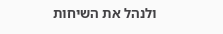ולנהל את השיחות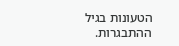הטעונות בגיל ההתבגרות.